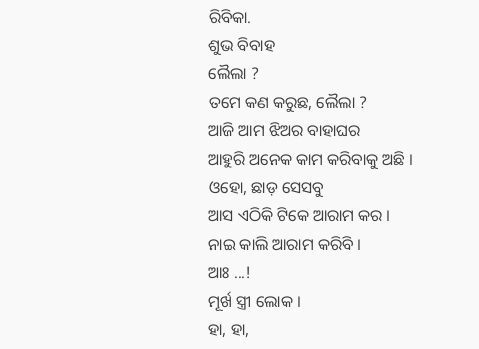ରିବିକା.
ଶୁଭ ବିବାହ
ଲୈଲା ?
ତମେ କଣ କରୁଛ, ଲୈଲା ?
ଆଜି ଆମ ଝିଅର ବାହାଘର
ଆହୁରି ଅନେକ କାମ କରିବାକୁ ଅଛି ।
ଓହୋ, ଛାଡ଼ ସେସବୁ
ଆସ ଏଠିକି ଟିକେ ଆରାମ କର ।
ନାଇ କାଲି ଆରାମ କରିବି ।
ଆଃ ...!
ମୂର୍ଖ ସ୍ତ୍ରୀ ଲୋକ ।
ହା, ହା,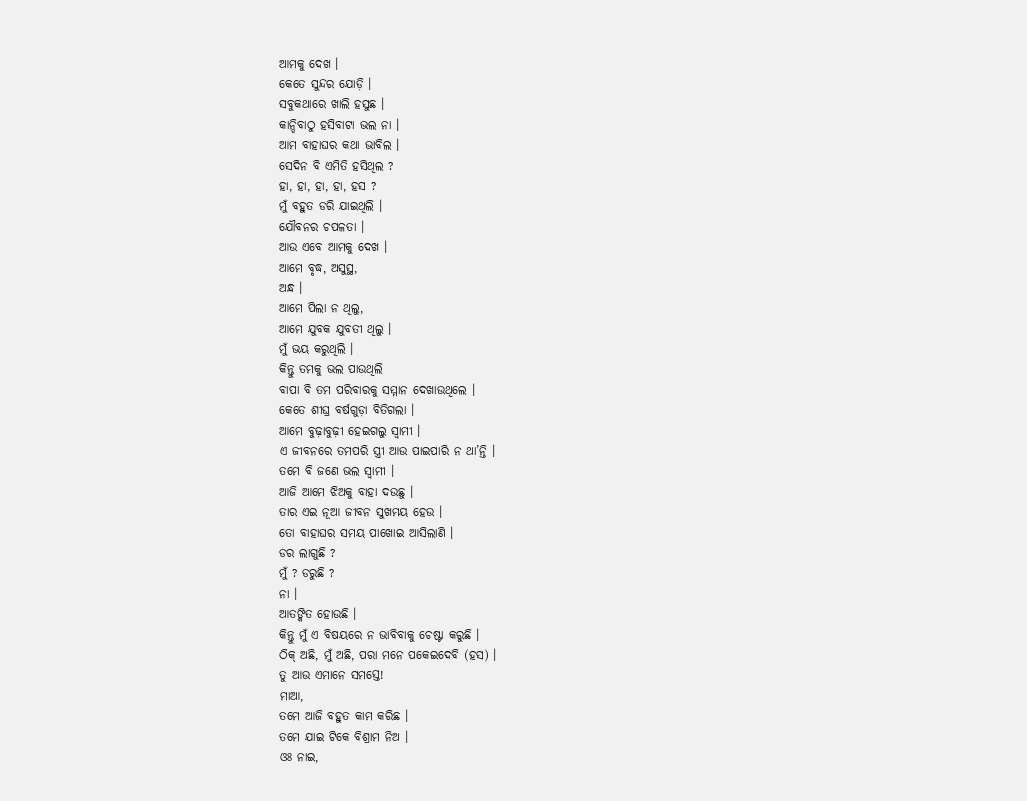ଆମକୁ ଦେଖ ।
କେତେ ସୁନ୍ଦର ଯୋଡ଼ି ।
ସବୁକଥାରେ ଖାଲି ହସୁଛ ।
କାନ୍ଦିବାଠୁ ହସିବାଟା ଭଲ ନା ।
ଆମ ବାହାଘର କଥା ଭାବିଲ ।
ସେଦିନ ବି ଏମିତି ହସିଥିଲ ?
ହା, ହା, ହା, ହା, ହସ ?
ମୁଁ ବହୁତ ଡରି ଯାଇଥିଲି ।
ଯୌବନର ଚପଳତା ।
ଆଉ ଏବେ ଆମକୁ ଦେଖ ।
ଆମେ ବୃଦ୍ଧ, ଅସୁସ୍ଥ,
ଅନ୍ଧ ।
ଆମେ ପିଲା ନ ଥିଲୁ,
ଆମେ ଯୁବକ ଯୁବତୀ ଥିଲୁ ।
ମୁଁ ଭୟ କରୁଥିଲି ।
କିନ୍ତୁ ତମକୁ ଭଲ ପାଉଥିଲି
ବାପା ବି ତମ ପରିବାରକୁ ସମ୍ମାନ ଦେଖାଉଥିଲେ ।
କେତେ ଶୀଘ୍ର ବର୍ଷଗୁଡ଼ା ବିତିଗଲା ।
ଆମେ ବୁଢ଼ାବୁଢ଼ୀ ହେଇଗଲୁ ସ୍ୱାମୀ ।
ଏ ଜୀବନରେ ତମପରି ସ୍ତ୍ରୀ ଆଉ ପାଇପାରି ନ ଥା’ନ୍ତି ।
ତମେ ବି ଜଣେ ଭଲ ସ୍ୱାମୀ ।
ଆଜି ଆମେ ଝିଅକୁ ବାହା ଦଉଛୁ ।
ତାର ଏଇ ନୂଆ ଜୀବନ ସୁଖମୟ ହେଉ ।
ତୋ ବାହାଘର ସମୟ ପାଖୋଇ ଆସିଲାଣି ।
ଡର ଲାଗୁଛି ?
ମୁଁ ? ଡରୁଛି ?
ନା ।
ଆତଙ୍କିତ ହୋଉଛି ।
କିନ୍ତୁ ମୁଁ ଏ ବିଷୟରେ ନ ଭାବିବାକୁ ଚେଷ୍ଟା କରୁଛି ।
ଠିକ୍ ଅଛି, ମୁଁ ଅଛି, ପରା ମନେ ପକେଇଦେବି (ହସ) ।
ତୁ ଆଉ ଏମାନେ ସମସ୍ତେ!
ମାଆ,
ତମେ ଆଜି ବହୁତ କାମ କରିଛ ।
ତମେ ଯାଇ ଟିକେ ବିଶ୍ରାମ ନିଅ ।
ଓଃ ନାଇ,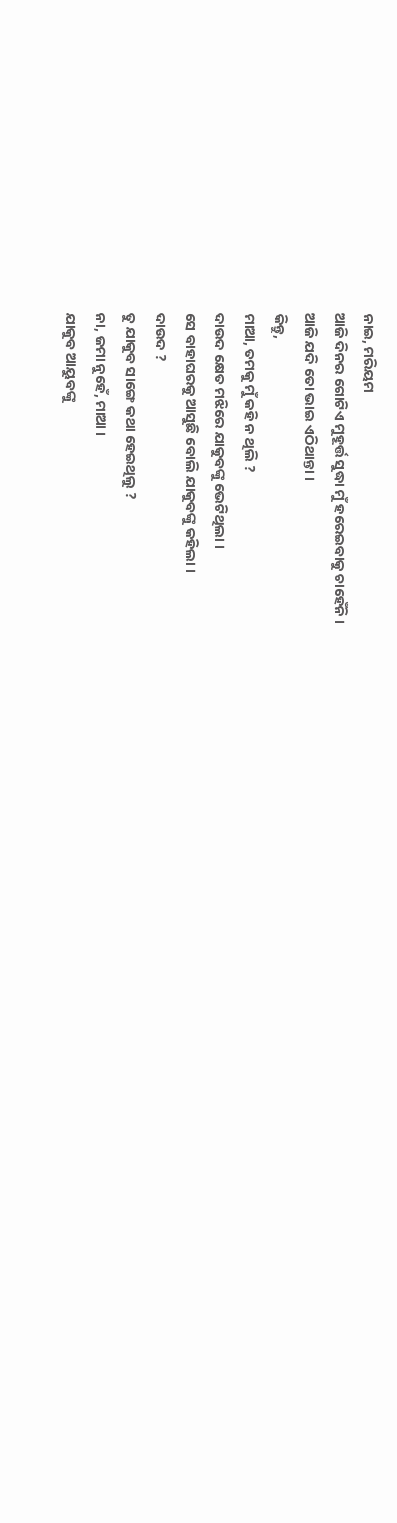ନାଇ, ମରିୟମ
ଆଜି ଦିନର ଗୋଟିଏ ମୁହୂର୍ତ୍ତ ସୁଦ୍ଧା ମୁଁ ହରେଇବାକୁ ଚାହେଁନି ।
ଆଜି ଯଦି ତୋ ଭାଇ ଏଠିଥାନ୍ତା ।
କିନ୍ତୁ,
ମାଆ, ତମକୁ ମୁଁ କହି ନ ଥିଲି ?
ଦାଉଦ କ୍ଷେତ ମଝିରେ ଯାକୁବଙ୍କୁ ଭେଟିଥିଲା ।
ସେ ବାହାଘରକୁ ଆସୁଛି ବୋଲି ଯାକୁବଙ୍କୁ କହିଲା ।
ଦାଉଦ ?
ତୁ ଯାକୁବ ସାଙ୍ଗେ କଥା ହେଇଥିଲୁ ?
ନା, ଜମା ନୁହେଁ, ମାଆ ।
ଯାକୁବ ଆୟୁବଙ୍କୁ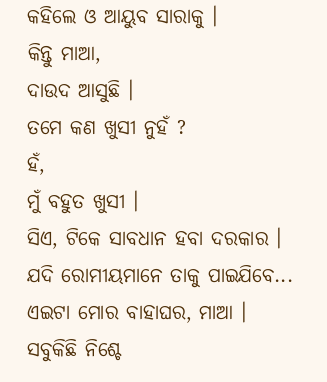କହିଲେ ଓ ଆୟୁବ ସାରାକୁ ।
କିନ୍ତୁ ମାଆ,
ଦାଉଦ ଆସୁଛି ।
ତମେ କଣ ଖୁସୀ ନୁହଁ ?
ହଁ,
ମୁଁ ବହୁତ ଖୁସୀ ।
ସିଏ, ଟିକେ ସାବଧାନ ହବା ଦରକାର ।
ଯଦି ରୋମୀୟମାନେ ତାକୁ ପାଇଯିବେ...
ଏଇଟା ମୋର ବାହାଘର, ମାଆ ।
ସବୁକିଛି ନିଶ୍ଚେ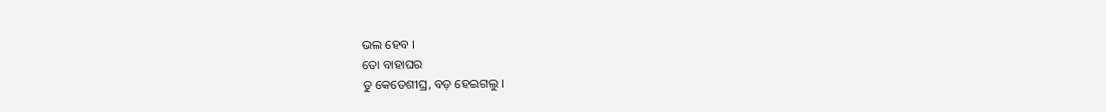ଭଲ ହେବ ।
ତୋ ବାହାଘର
ତୁ କେତେଶୀଘ୍ର, ବଡ଼ ହେଇଗଲୁ ।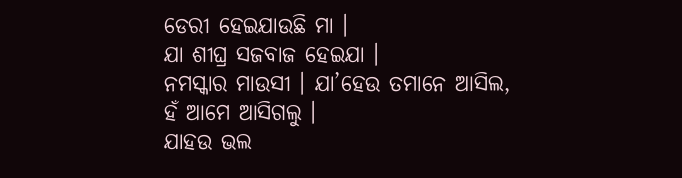ଡେରୀ ହେଇଯାଉଛି ମା ।
ଯା ଶୀଘ୍ର ସଜବାଜ ହେଇଯା ।
ନମସ୍କାର ମାଉସୀ । ଯା’ହେଉ ତମାନେ ଆସିଲ,
ହଁ ଆମେ ଆସିଗଲୁ ।
ଯାହଉ ଭଲ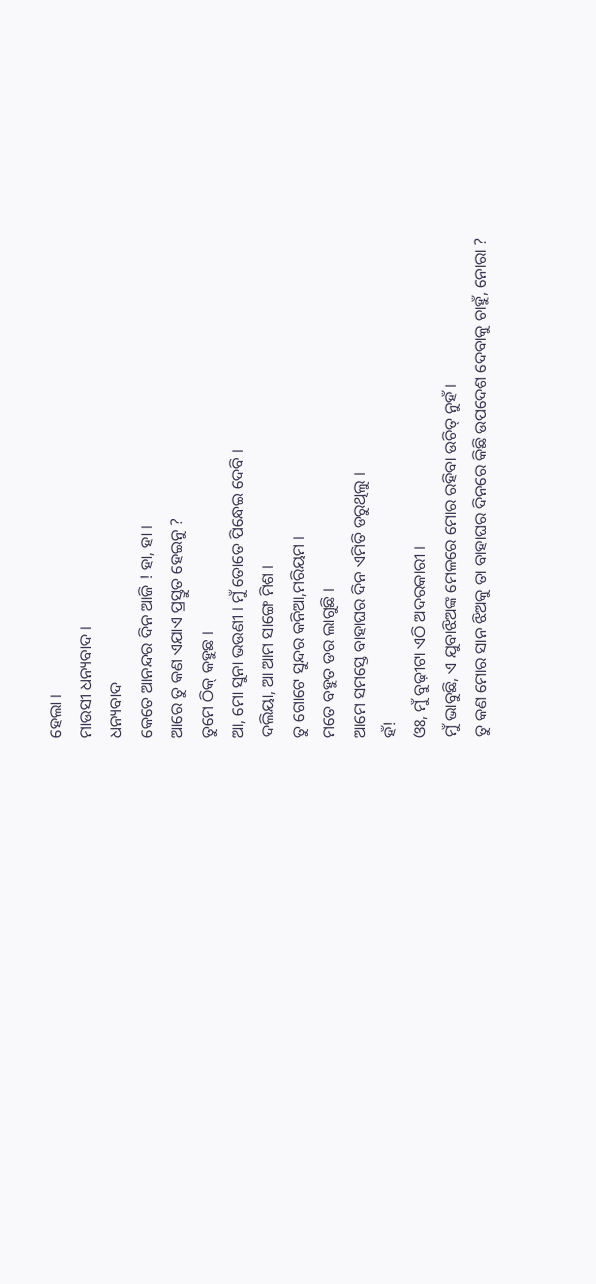ହେଲା ।
ମାଉସୀ ଧନ୍ୟବାଦ ।
ଧନ୍ୟବାଦ
କେତେ ଆନନ୍ଦର ଦିନ ଆଜି ! ହା, ହା ।
ଆରେ ତୁ କଣ ଏଯାଏ ପ୍ରସ୍ତୁତ ହେଇନୁ ?
ତୁମେ ଠିକ୍ କହୁଛ ।
ଆ, ମୋ ସୁନା ଭଉଣୀ । ମୁଁ ତୋତେ ପିନ୍ଧେଇ ଦେବି ।
ଦଲିୟା, ଆ ଆମ ସାଙ୍ଗେ ମିଶ ।
ତୁ ଗୋଟେ ସୁନ୍ଦର କନିଆ,ମରିୟମ ।
ମତେ ବହୁତ ଡର ଲାଗୁଛି ।
ଆମେ ସମସ୍ତେ ବାହାଘର ଦିନ ଏମିତି ଡରୁଥିଲୁ ।
ହଁ!
ଓଃ, ମୁଁ ବୁଢ଼ୀଟା ଏଠି ଅଦରକାରୀ ।
ମୁଁ ଭାବୁଛି, ଏ ଯୁବାଝିଅଙ୍କ ମେଳରେ ମୋର ରହିବା ଉଚିତ୍ ନୁହଁ ।
ତୁ କଣ ମୋର ସାନ ଝିଅକୁ ତା ବାହାଘର ଦିନରେ କିଛି ଉପଦେଶ ଦେବାକୁ ଚାହୁଁ, ନୋରା ?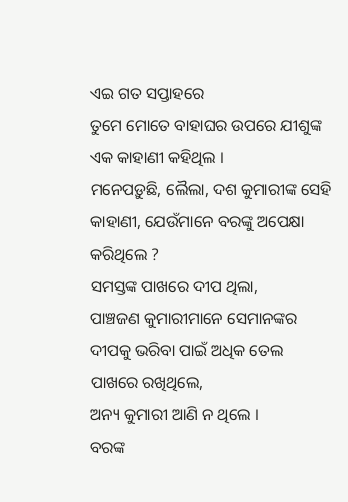ଏଇ ଗତ ସପ୍ତାହରେ
ତୁମେ ମୋତେ ବାହାଘର ଉପରେ ଯୀଶୁଙ୍କ ଏକ କାହାଣୀ କହିଥିଲ ।
ମନେପଡ଼ୁଛି, ଲୈଲା, ଦଶ କୁମାରୀଙ୍କ ସେହି କାହାଣୀ, ଯେଉଁମାନେ ବରଙ୍କୁ ଅପେକ୍ଷା କରିଥିଲେ ?
ସମସ୍ତଙ୍କ ପାଖରେ ଦୀପ ଥିଲା,
ପାଞ୍ଚଜଣ କୁମାରୀମାନେ ସେମାନଙ୍କର ଦୀପକୁ ଭରିବା ପାଇଁ ଅଧିକ ତେଲ ପାଖରେ ରଖିଥିଲେ,
ଅନ୍ୟ କୁମାରୀ ଆଣି ନ ଥିଲେ ।
ବରଙ୍କ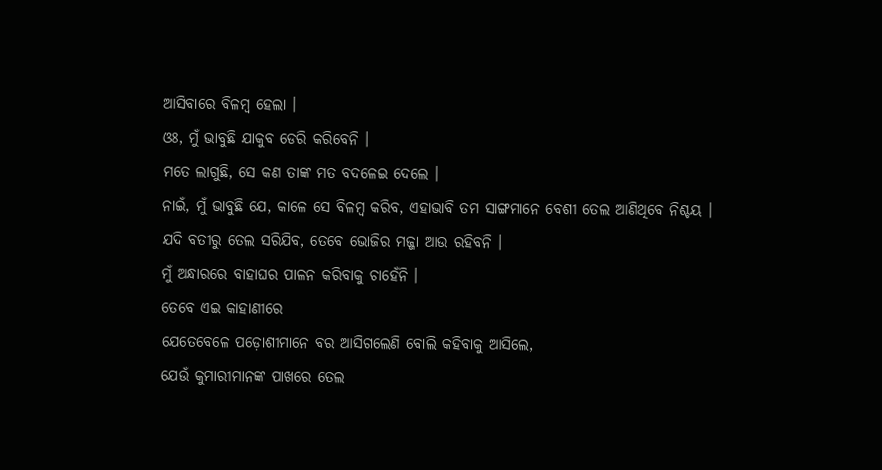ଆସିବାରେ ବିଳମ୍ବ ହେଲା ।
ଓଃ, ମୁଁ ଭାବୁଛି ଯାକୁବ ଡେରି କରିବେନି ।
ମତେ ଲାଗୁଛି, ସେ କଣ ତାଙ୍କ ମତ ବଦଳେଇ ଦେଲେ ।
ନାଇଁ, ମୁଁ ଭାବୁଛି ଯେ, କାଳେ ସେ ବିଳମ୍ବ କରିବ, ଏହାଭାବି ତମ ସାଙ୍ଗମାନେ ବେଶୀ ତେଲ ଆଣିଥିବେ ନିଶ୍ଚୟ ।
ଯଦି ବତୀରୁ ତେଲ ସରିଯିବ, ତେବେ ଭୋଜିର ମଜ୍ଜା ଆଉ ରହିବନି ।
ମୁଁ ଅନ୍ଧାରରେ ବାହାଘର ପାଳନ କରିବାକୁ ଚାହେଁନି ।
ତେବେ ଏଇ କାହାଣୀରେ
ଯେତେବେଳେ ପଡ଼ୋଶୀମାନେ ବର ଆସିଗଲେଣି ବୋଲି କହିବାକୁ ଆସିଲେ,
ଯେଉଁ କୁମାରୀମାନଙ୍କ ପାଖରେ ତେଲ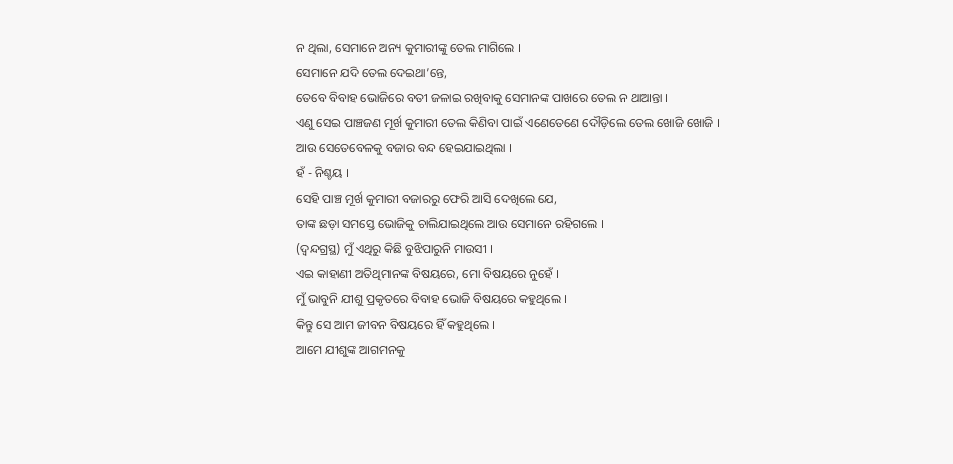ନ ଥିଲା, ସେମାନେ ଅନ୍ୟ କୁମାରୀଙ୍କୁ ତେଲ ମାଗିଲେ ।
ସେମାନେ ଯଦି ତେଲ ଦେଇଥା’ନ୍ତେ,
ତେବେ ବିବାହ ଭୋଜିରେ ବତୀ ଜଳାଇ ରଖିବାକୁ ସେମାନଙ୍କ ପାଖରେ ତେଲ ନ ଥାଆନ୍ତା ।
ଏଣୁ ସେଇ ପାଞ୍ଚଜଣ ମୂର୍ଖ କୁମାରୀ ତେଲ କିଣିବା ପାଇଁ ଏଣେତେଣେ ଦୌଡ଼ିଲେ ତେଲ ଖୋଜି ଖୋଜି ।
ଆଉ ସେତେବେଳକୁ ବଜାର ବନ୍ଦ ହେଇଯାଇଥିଲା ।
ହଁ - ନିଶ୍ଚୟ ।
ସେହି ପାଞ୍ଚ ମୂର୍ଖ କୁମାରୀ ବଜାରରୁ ଫେରି ଆସି ଦେଖିଲେ ଯେ,
ତାଙ୍କ ଛଡ଼ା ସମସ୍ତେ ଭୋଜିକୁ ଚାଲିଯାଇଥିଲେ ଆଉ ସେମାନେ ରହିଗଲେ ।
(ଦ୍ୱନ୍ଦଗ୍ରସ୍ଥ) ମୁଁ ଏଥିରୁ କିଛି ବୁଝିପାରୁନି ମାଉସୀ ।
ଏଇ କାହାଣୀ ଅତିଥିମାନଙ୍କ ବିଷୟରେ, ମୋ ବିଷୟରେ ନୁହେଁ ।
ମୁଁ ଭାବୁନି ଯୀଶୁ ପ୍ରକୃତରେ ବିବାହ ଭୋଜି ବିଷୟରେ କହୁଥିଲେ ।
କିନ୍ତୁ ସେ ଆମ ଜୀବନ ବିଷୟରେ ହିଁ କହୁଥିଲେ ।
ଆମେ ଯୀଶୁଙ୍କ ଆଗମନକୁ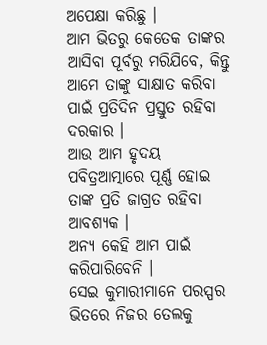ଅପେକ୍ଷା କରିଛୁ ।
ଆମ ଭିତରୁ କେତେକ ତାଙ୍କର ଆସିବା ପୂର୍ବରୁ ମରିଯିବେ, କିନ୍ତୁ ଆମେ ତାଙ୍କୁ ସାକ୍ଷାତ କରିବା ପାଇଁ ପ୍ରତିଦିନ ପ୍ରସ୍ତୁତ ରହିବା ଦରକାର ।
ଆଉ ଆମ ହୃଦୟ
ପବିତ୍ରଆତ୍ମାରେ ପୂର୍ଣ୍ଣ ହୋଇ ତାଙ୍କ ପ୍ରତି ଜାଗ୍ରତ ରହିବା ଆବଶ୍ୟକ ।
ଅନ୍ୟ କେହି ଆମ ପାଇଁ କରିପାରିବେନି ।
ସେଇ କୁମାରୀମାନେ ପରସ୍ପର ଭିତରେ ନିଜର ତେଲକୁ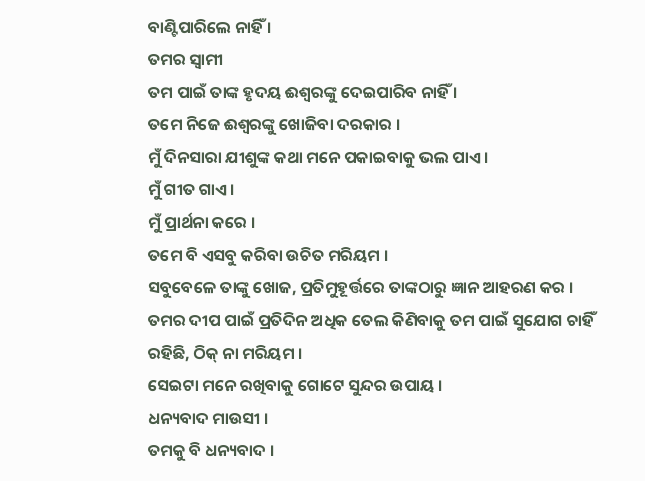ବାଣ୍ଟିପାରିଲେ ନାହିଁ ।
ତମର ସ୍ୱାମୀ
ତମ ପାଇଁ ତାଙ୍କ ହୃଦୟ ଈଶ୍ୱରଙ୍କୁ ଦେଇପାରିବ ନାହିଁ ।
ତମେ ନିଜେ ଈଶ୍ୱରଙ୍କୁ ଖୋଜିବା ଦରକାର ।
ମୁଁ ଦିନସାରା ଯୀଶୁଙ୍କ କଥା ମନେ ପକାଇବାକୁ ଭଲ ପାଏ ।
ମୁଁ ଗୀତ ଗାଏ ।
ମୁଁ ପ୍ରାର୍ଥନା କରେ ।
ତମେ ବି ଏସବୁ କରିବା ଉଚିତ ମରିୟମ ।
ସବୁବେଳେ ତାଙ୍କୁ ଖୋଜ, ପ୍ରତିମୁହୂର୍ତ୍ତରେ ତାଙ୍କଠାରୁ ଜ୍ଞାନ ଆହରଣ କର ।
ତମର ଦୀପ ପାଇଁ ପ୍ରତିଦିନ ଅଧିକ ତେଲ କିଣିବାକୁ ତମ ପାଇଁ ସୁଯୋଗ ଚାହିଁ ରହିଛି, ଠିକ୍ ନା ମରିୟମ ।
ସେଇଟା ମନେ ରଖିବାକୁ ଗୋଟେ ସୁନ୍ଦର ଉପାୟ ।
ଧନ୍ୟବାଦ ମାଉସୀ ।
ତମକୁ ବି ଧନ୍ୟବାଦ ।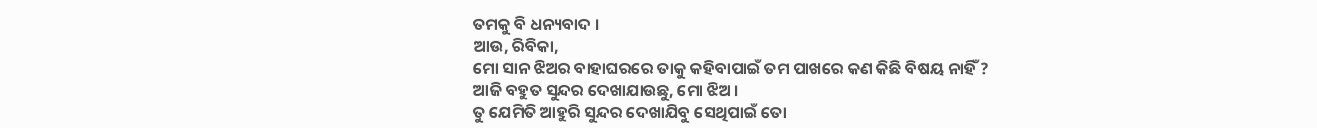ତମକୁ ବି ଧନ୍ୟବାଦ ।
ଆଉ, ରିବିକା,
ମୋ ସାନ ଝିଅର ବାହାଘରରେ ତାକୁ କହିବାପାଇଁ ତମ ପାଖରେ କଣ କିଛି ବିଷୟ ନାହିଁ ?
ଆଜି ବହୁତ ସୁନ୍ଦର ଦେଖାଯାଉଛୁ, ମୋ ଝିଅ ।
ତୁ ଯେମିତି ଆହୁରି ସୁନ୍ଦର ଦେଖାଯିବୁ ସେଥିପାଇଁ ତୋ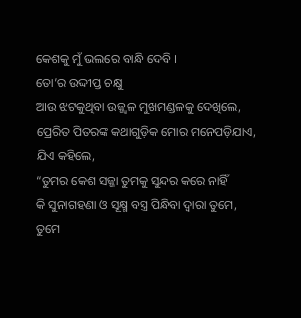କେଶକୁ ମୁଁ ଭଲରେ ବାନ୍ଧି ଦେବି ।
ତୋ’ର ଉଦ୍ଦୀପ୍ତ ଚକ୍ଷୁ
ଆଉ ଝଟକୁଥିବା ଉଜ୍ଜ୍ୱଳ ମୁଖମଣ୍ଡଳକୁ ଦେଖିଲେ,
ପ୍ରେରିତ ପିତରଙ୍କ କଥାଗୁଡ଼ିକ ମୋର ମନେପଡ଼ିଯାଏ,
ଯିଏ କହିଲେ,
“ତୁମର କେଶ ସଜ୍ଜା ତୁମକୁ ସୁନ୍ଦର କରେ ନାହିଁ
କି ସୁନାଗହଣା ଓ ସୂକ୍ଷ୍ମ ବସ୍ତ୍ର ପିନ୍ଧିବା ଦ୍ୱାରା ତୁମେ, ତୁମେ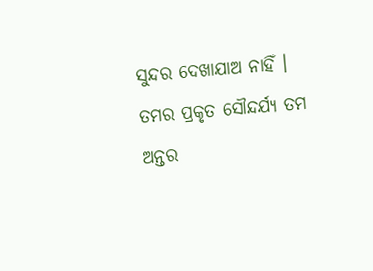ସୁନ୍ଦର ଦେଖାଯାଅ ନାହିଁ ।
ତମର ପ୍ରକୃତ ସୌନ୍ଦର୍ଯ୍ୟ ତମ ଅନ୍ତର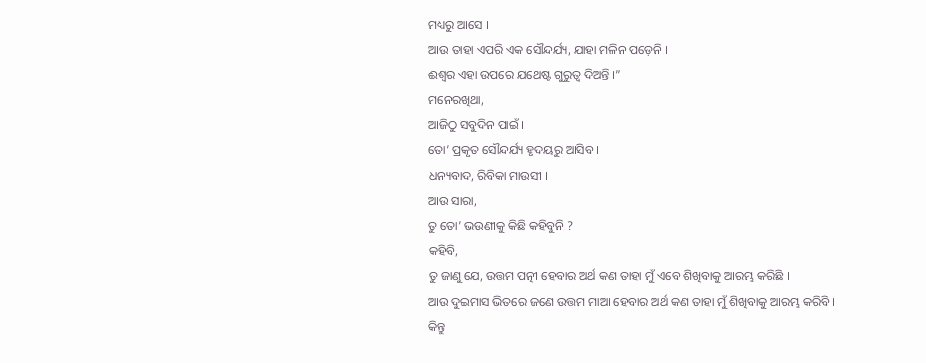ମଧ୍ୟରୁ ଆସେ ।
ଆଉ ତାହା ଏପରି ଏକ ସୌନ୍ଦର୍ଯ୍ୟ, ଯାହା ମଳିନ ପଡ଼େନି ।
ଈଶ୍ୱର ଏହା ଉପରେ ଯଥେଷ୍ଟ ଗୁରୁତ୍ୱ ଦିଅନ୍ତି ।”
ମନେରଖିଥା,
ଆଜିଠୁ ସବୁଦିନ ପାଇଁ ।
ତୋ’ ପ୍ରକୃତ ସୌନ୍ଦର୍ଯ୍ୟ ହୃଦୟରୁ ଆସିବ ।
ଧନ୍ୟବାଦ, ରିବିକା ମାଉସୀ ।
ଆଉ ସାରା,
ତୁ ତୋ’ ଭଉଣୀକୁ କିଛି କହିବୁନି ?
କହିବି,
ତୁ ଜାଣୁ ଯେ, ଉତ୍ତମ ପତ୍ନୀ ହେବାର ଅର୍ଥ କଣ ତାହା ମୁଁ ଏବେ ଶିଖିବାକୁ ଆରମ୍ଭ କରିଛି ।
ଆଉ ଦୁଇମାସ ଭିତରେ ଜଣେ ଉତ୍ତମ ମାଆ ହେବାର ଅର୍ଥ କଣ ତାହା ମୁଁ ଶିଖିବାକୁ ଆରମ୍ଭ କରିବି ।
କିନ୍ତୁ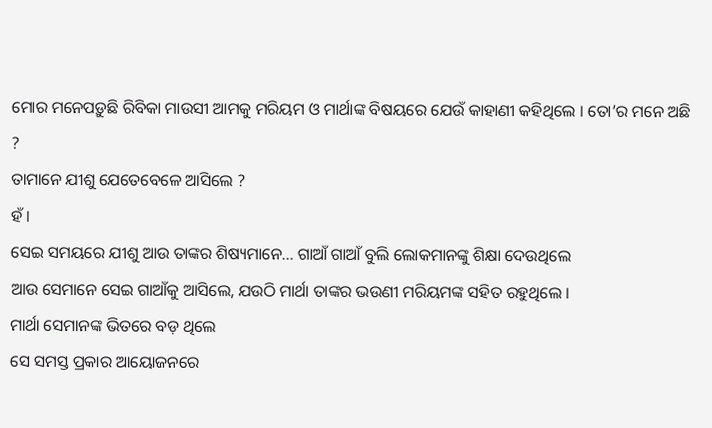ମୋର ମନେପଡ଼ୁଛି ରିବିକା ମାଉସୀ ଆମକୁ ମରିୟମ ଓ ମାର୍ଥାଙ୍କ ବିଷୟରେ ଯେଉଁ କାହାଣୀ କହିଥିଲେ । ତୋ’ର ମନେ ଅଛି ?
ତାମାନେ ଯୀଶୁ ଯେତେବେଳେ ଆସିଲେ ?
ହଁ ।
ସେଇ ସମୟରେ ଯୀଶୁ ଆଉ ତାଙ୍କର ଶିଷ୍ୟମାନେ... ଗାଆଁ ଗାଆଁ ବୁଲି ଲୋକମାନଙ୍କୁ ଶିକ୍ଷା ଦେଉଥିଲେ
ଆଉ ସେମାନେ ସେଇ ଗାଆଁକୁ ଆସିଲେ, ଯଉଠି ମାର୍ଥା ତାଙ୍କର ଭଉଣୀ ମରିୟମଙ୍କ ସହିତ ରହୁଥିଲେ ।
ମାର୍ଥା ସେମାନଙ୍କ ଭିତରେ ବଡ଼ ଥିଲେ
ସେ ସମସ୍ତ ପ୍ରକାର ଆୟୋଜନରେ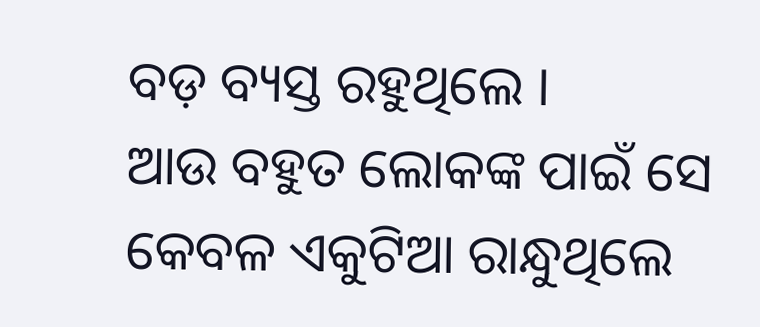ବଡ଼ ବ୍ୟସ୍ତ ରହୁଥିଲେ ।
ଆଉ ବହୁତ ଲୋକଙ୍କ ପାଇଁ ସେ କେବଳ ଏକୁଟିଆ ରାନ୍ଧୁଥିଲେ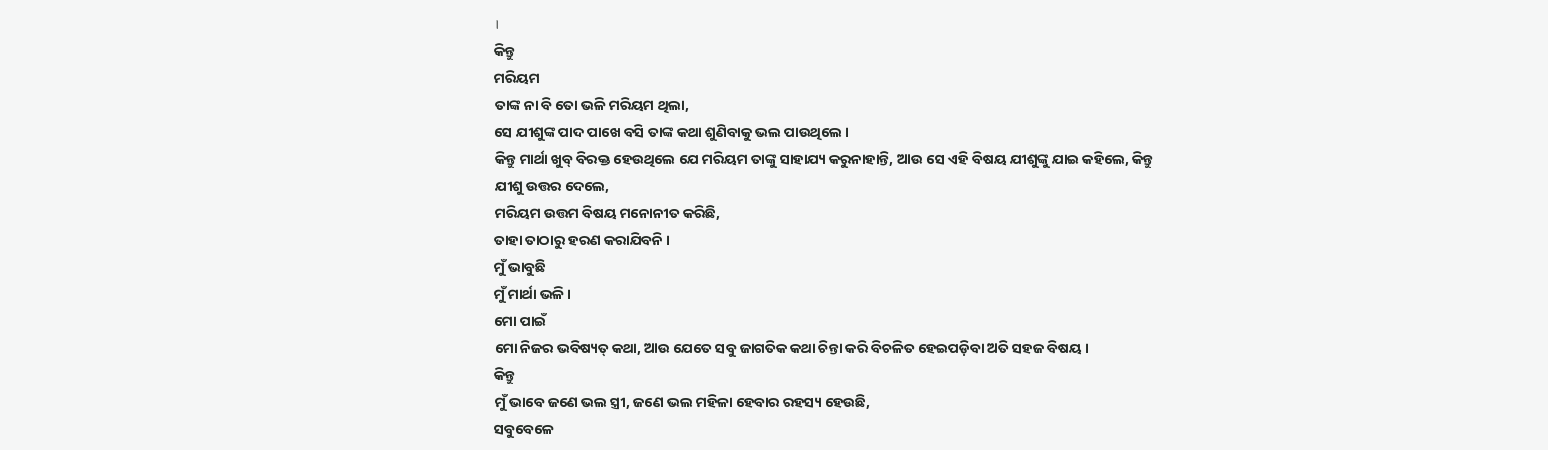।
କିନ୍ତୁ
ମରିୟମ
ତାଙ୍କ ନା ବି ତୋ ଭଳି ମରିୟମ ଥିଲା,
ସେ ଯୀଶୁଙ୍କ ପାଦ ପାଖେ ବସି ତାଙ୍କ କଥା ଶୁଣିବାକୁ ଭଲ ପାଉଥିଲେ ।
କିନ୍ତୁ ମାର୍ଥା ଖୁବ୍ ବିରକ୍ତ ହେଉଥିଲେ ଯେ ମରିୟମ ତାଙ୍କୁ ସାହାଯ୍ୟ କରୁନାହାନ୍ତି, ଆଉ ସେ ଏହି ବିଷୟ ଯୀଶୁଙ୍କୁ ଯାଇ କହିଲେ, କିନ୍ତୁ
ଯୀଶୁ ଉତ୍ତର ଦେଲେ,
ମରିୟମ ଉତ୍ତମ ବିଷୟ ମନୋନୀତ କରିଛି,
ତାହା ତାଠାରୁ ହରଣ କରାଯିବନି ।
ମୁଁ ଭାବୁଛି
ମୁଁ ମାର୍ଥା ଭଳି ।
ମୋ ପାଇଁ
ମୋ ନିଜର ଭବିଷ୍ୟତ୍ କଥା, ଆଉ ଯେତେ ସବୁ ଜାଗତିକ କଥା ଚିନ୍ତା କରି ବିଚଳିତ ହେଇପଡ଼ିବା ଅତି ସହଜ ବିଷୟ ।
କିନ୍ତୁ
ମୁଁ ଭାବେ ଜଣେ ଭଲ ସ୍ତ୍ରୀ, ଜଣେ ଭଲ ମହିଳା ହେବାର ରହସ୍ୟ ହେଉଛି,
ସବୁବେଳେ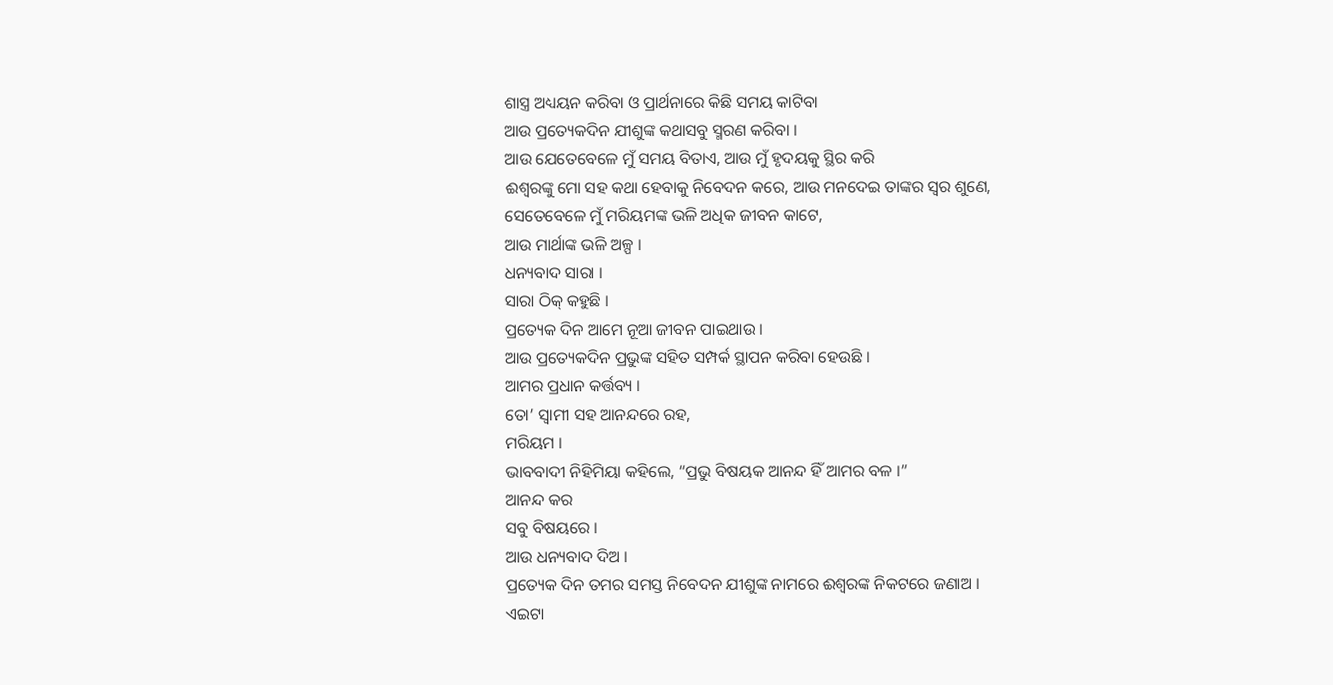ଶାସ୍ତ୍ର ଅଧ୍ୟୟନ କରିବା ଓ ପ୍ରାର୍ଥନାରେ କିଛି ସମୟ କାଟିବା
ଆଉ ପ୍ରତ୍ୟେକଦିନ ଯୀଶୁଙ୍କ କଥାସବୁ ସ୍ମରଣ କରିବା ।
ଆଉ ଯେତେବେଳେ ମୁଁ ସମୟ ବିତାଏ, ଆଉ ମୁଁ ହୃଦୟକୁ ସ୍ଥିର କରି
ଈଶ୍ୱରଙ୍କୁ ମୋ ସହ କଥା ହେବାକୁ ନିବେଦନ କରେ, ଆଉ ମନଦେଇ ତାଙ୍କର ସ୍ୱର ଶୁଣେ,
ସେତେବେଳେ ମୁଁ ମରିୟମଙ୍କ ଭଳି ଅଧିକ ଜୀବନ କାଟେ,
ଆଉ ମାର୍ଥାଙ୍କ ଭଳି ଅଳ୍ପ ।
ଧନ୍ୟବାଦ ସାରା ।
ସାରା ଠିକ୍ କହୁଛି ।
ପ୍ରତ୍ୟେକ ଦିନ ଆମେ ନୂଆ ଜୀବନ ପାଇଥାଉ ।
ଆଉ ପ୍ରତ୍ୟେକଦିନ ପ୍ରଭୁଙ୍କ ସହିତ ସମ୍ପର୍କ ସ୍ଥାପନ କରିବା ହେଉଛି ।
ଆମର ପ୍ରଧାନ କର୍ତ୍ତବ୍ୟ ।
ତୋ’ ସ୍ୱାମୀ ସହ ଆନନ୍ଦରେ ରହ,
ମରିୟମ ।
ଭାବବାଦୀ ନିହିମିୟା କହିଲେ, “ପ୍ରଭୁ ବିଷୟକ ଆନନ୍ଦ ହିଁ ଆମର ବଳ ।”
ଆନନ୍ଦ କର
ସବୁ ବିଷୟରେ ।
ଆଉ ଧନ୍ୟବାଦ ଦିଅ ।
ପ୍ରତ୍ୟେକ ଦିନ ତମର ସମସ୍ତ ନିବେଦନ ଯୀଶୁଙ୍କ ନାମରେ ଈଶ୍ୱରଙ୍କ ନିକଟରେ ଜଣାଅ ।
ଏଇଟା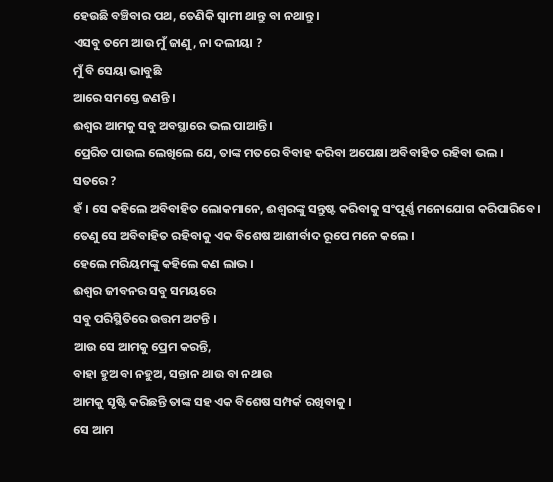ହେଉଛି ବଞ୍ଚିବାର ପଥ, ତେଣିକି ସ୍ୱାମୀ ଥାନ୍ତୁ ବା ନଥାନ୍ତୁ ।
ଏସବୁ ତମେ ଆଉ ମୁଁ ଜାଣୁ, ନା ଦଲୀୟା ?
ମୁଁ ବି ସେୟା ଭାବୁଛି
ଆରେ ସମସ୍ତେ ଜଣନ୍ତି ।
ଈଶ୍ୱର ଆମକୁ ସବୁ ଅବସ୍ଥାରେ ଭଲ ପାଆନ୍ତି ।
ପ୍ରେରିତ ପାଉଲ ଲେଖିଲେ ଯେ, ତାଙ୍କ ମତରେ ବିବାହ କରିବା ଅପେକ୍ଷା ଅବିବାହିତ ରହିବା ଭଲ ।
ସତରେ ?
ହଁ । ସେ କହିଲେ ଅବିବାହିତ ଲୋକମାନେ, ଈଶ୍ୱରଙ୍କୁ ସନ୍ତୁଷ୍ଟ କରିବାକୁ ସଂପୂର୍ଣ୍ଣ ମନୋଯୋଗ କରିପାରିବେ ।
ତେଣୁ ସେ ଅବିବାହିତ ରହିବାକୁ ଏକ ବିଶେଷ ଆଶୀର୍ବାଦ ରୂପେ ମନେ କଲେ ।
ହେଲେ ମରିୟମଙ୍କୁ କହିଲେ କଣ ଲାଭ ।
ଈଶ୍ୱର ଜୀବନର ସବୁ ସମୟରେ
ସବୁ ପରିସ୍ଥିତିରେ ଉତ୍ତମ ଅଟନ୍ତି ।
ଆଉ ସେ ଆମକୁ ପ୍ରେମ କରନ୍ତି,
ବାହା ହୁଅ ବା ନହୁଅ, ସନ୍ତାନ ଥାଉ ବା ନଥାଉ
ଆମକୁ ସୃଷ୍ଟି କରିଛନ୍ତି ତାଙ୍କ ସହ ଏକ ବିଶେଷ ସମ୍ପର୍କ ରଖିବାକୁ ।
ସେ ଆମ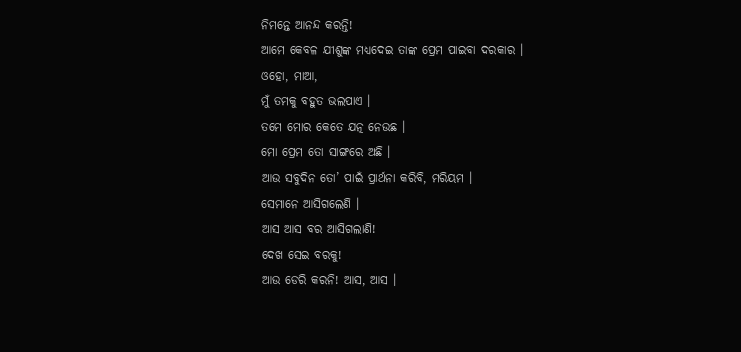ନିମନ୍ତେ ଆନନ୍ଦ କରନ୍ତି!
ଆମେ କେବଳ ଯୀଶୁଙ୍କ ମଧ୍ୟଦେଇ ତାଙ୍କ ପ୍ରେମ ପାଇବା ଦରକାର ।
ଓହୋ, ମାଆ,
ମୁଁ ତମକୁ ବହୁତ ଭଲପାଏ ।
ତମେ ମୋର କେତେ ଯତ୍ନ ନେଉଛ ।
ମୋ ପ୍ରେମ ତୋ ସାଙ୍ଗରେ ଅଛି ।
ଆଉ ସବୁଦିନ ତୋ’ ପାଇଁ ପ୍ରାର୍ଥନା କରିବି, ମରିୟମ ।
ସେମାନେ ଆସିଗଲେଣି ।
ଆସ ଆସ ବର ଆସିଗଲାଣି!
ଦେଖ ସେଇ ବରକୁ!
ଆଉ ଡେରି କରନି! ଆସ, ଆସ ।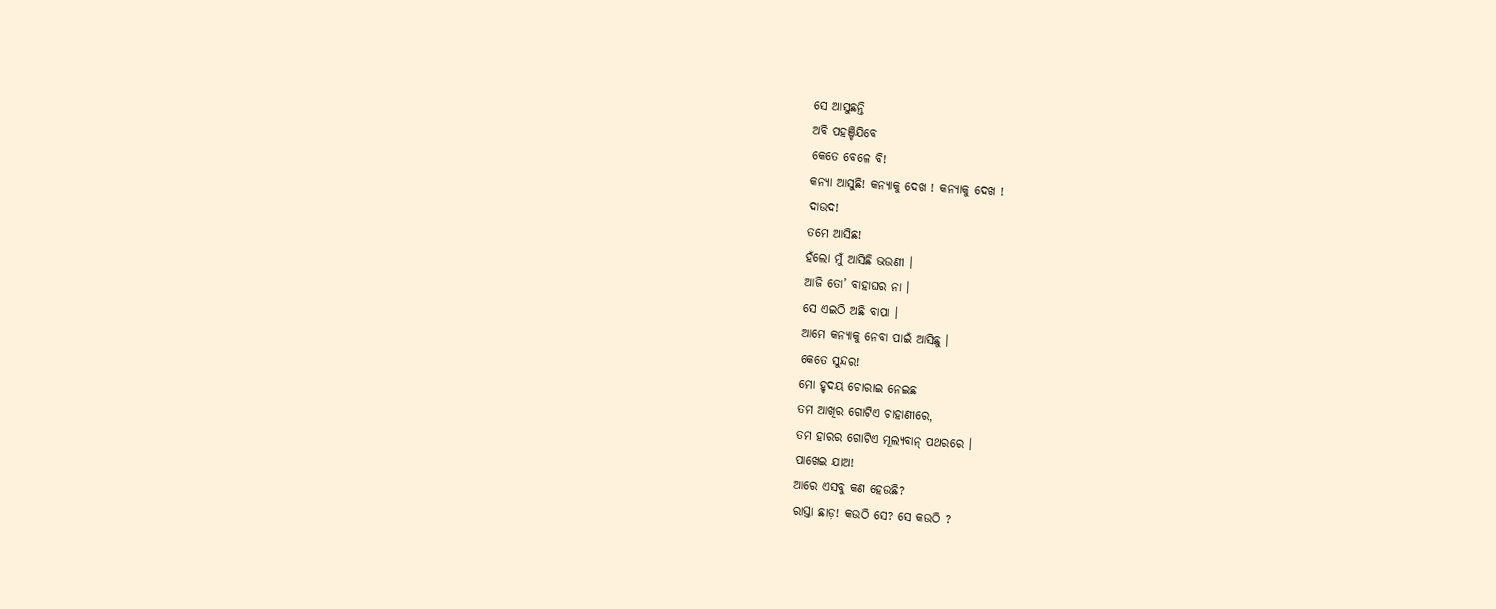ସେ ଆସୁଛନ୍ତି
ଅବି ପହଞ୍ଚିଯିବେ
କେତେ ବେଳେ ବି!
କନ୍ୟା ଆସୁଛି! କନ୍ୟାକୁ ଦେଖ ! କନ୍ୟାକୁ ଦେଖ !
ଦାଉଦ!
ତମେ ଆସିଛ!
ହଁଲୋ ମୁଁ ଆସିଛି ଭଉଣୀ ।
ଆଜି ତୋ’ ବାହାଘର ନା ।
ସେ ଏଇଠି ଅଛି ବାପା ।
ଆମେ କନ୍ୟାକୁ ନେବା ପାଇଁ ଆସିଛୁ ।
କେତେ ସୁନ୍ଦର!
ମୋ ହୃଦୟ ଚୋରାଇ ନେଇଛ
ତମ ଆଖିର ଗୋଟିଏ ଚାହାଣୀରେ,
ତମ ହାରର ଗୋଟିଏ ମୂଲ୍ୟବାନ୍ ପଥରରେ ।
ପାଖେଇ ଯାଅ!
ଆରେ ଏସବୁ କଣ ହେଉଛି?
ରାସ୍ତା ଛାଡ଼! କଉଠି ସେ? ସେ କଉଠି ?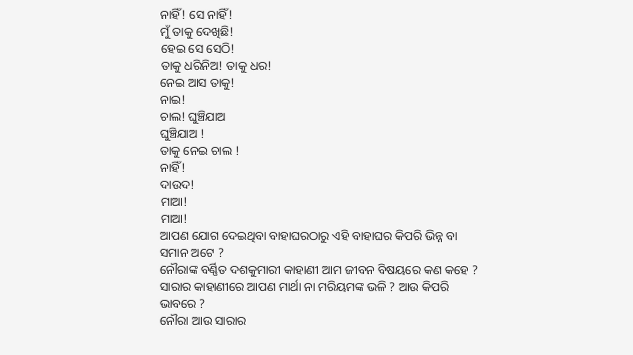ନାହିଁ! ସେ ନାହିଁ!
ମୁଁ ତାକୁ ଦେଖିଛି!
ହେଇ ସେ ସେଠି!
ତାକୁ ଧରିନିଅ! ତାକୁ ଧର!
ନେଇ ଆସ ତାକୁ!
ନାଇ!
ଚାଲ! ଘୁଞ୍ଚିଯାଅ
ଘୁଞ୍ଚିଯାଅ !
ତାକୁ ନେଇ ଚାଲ !
ନାହିଁ!
ଦାଉଦ!
ମାଆ!
ମାଆ!
ଆପଣ ଯୋଗ ଦେଇଥିବା ବାହାଘରଠାରୁ ଏହି ବାହାଘର କିପରି ଭିନ୍ନ ବା ସମାନ ଅଟେ ?
ନୌରାଙ୍କ ବର୍ଣ୍ଣିତ ଦଶକୁମାରୀ କାହାଣୀ ଆମ ଜୀବନ ବିଷୟରେ କଣ କହେ ?
ସାରାର କାହାଣୀରେ ଆପଣ ମାର୍ଥା ନା ମରିୟମଙ୍କ ଭଳି ? ଆଉ କିପରି ଭାବରେ ?
ନୌରା ଆଉ ସାରାର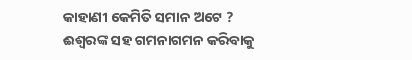କାହାଣୀ କେମିତି ସମାନ ଅଟେ ?
ଈଶ୍ୱରଙ୍କ ସହ ଗମନାଗମନ କରିବାକୁ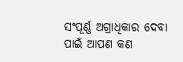ସଂପୂର୍ଣ୍ଣ ଅଗ୍ରାଧିକାର ଦେବା ପାଇଁ ଆପଣ କଣ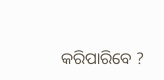କରିପାରିବେ ?